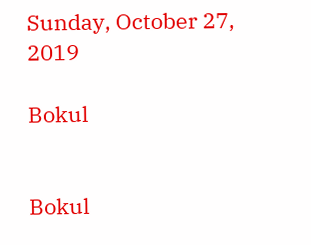Sunday, October 27, 2019

Bokul


Bokul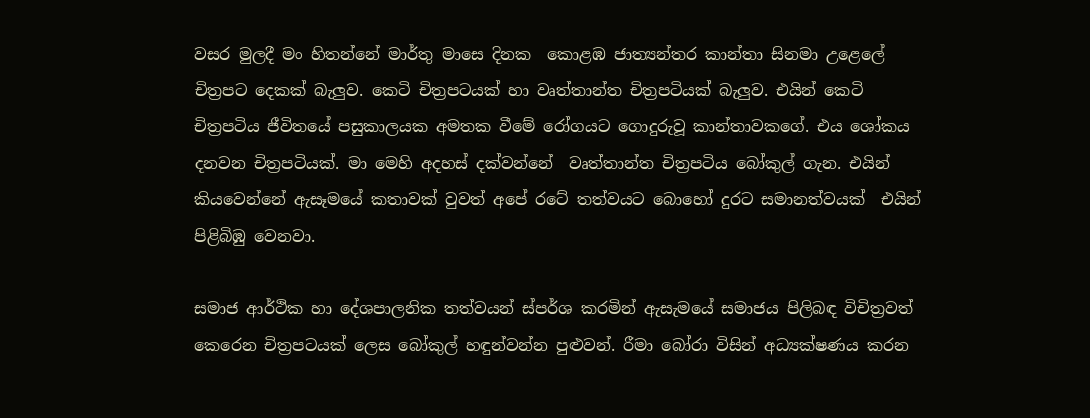වසර මුලදී මං හිතන්නේ මාර්තු මාසෙ දිනක  කොළඹ ජාත්‍යන්තර කාන්තා සිනමා උළෙලේ චිත්‍රපට දෙකක් බැලුව. කෙටි චිත්‍රපටයක් හා වෘත්තාන්ත චිත්‍රපටියක් බැලුව. එයින් කෙටි චිත්‍රපටිය ජීවිතයේ පසුකාලයක අමතක වීමේ රෝගයට ගොදුරුවූ කාන්තාවකගේ. එය ශෝකය දනවන චිත්‍රපටියක්. මා මෙහි අදහස් දක්වන්නේ  වෘත්තාන්ත චිත්‍රපටිය බෝකුල් ගැන. එයින් කියවෙන්නේ ඇසෑමයේ කතාවක් වුවත් අපේ රටේ තත්වයට බොහෝ දුරට සමානත්වයක්  එයින් පිළිබිඹු වෙනවා.

සමාජ ආර්ථික හා දේශපාලනික තත්වයන් ස්පර්ශ කරමින් ඇසැමයේ සමාජය පිලිබඳ විචිත්‍රවත් කෙරෙන චිත්‍රපටයක් ලෙස බෝකුල් හඳුන්වන්න පුළුවන්. රීමා බෝරා විසින් අධ්‍යක්ෂණය කරන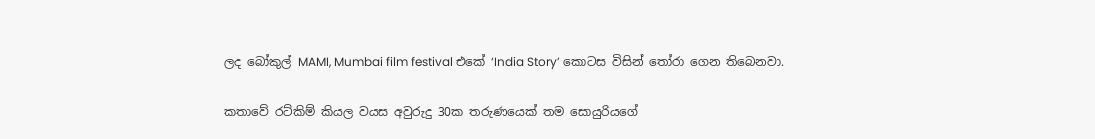ලද බෝකුල් MAMI, Mumbai film festival එකේ ‘India Story’ කොටස විසින් තෝරා ගෙන තිබෙනවා.

කතාවේ රට්කිම් කියල වයස අවුරුදු 30ක තරුණයෙක් තම සොයුරියගේ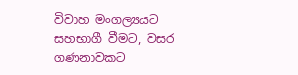විවාහ මංගල්‍යයට සහභාගී වීමට, වසර ගණනාවකට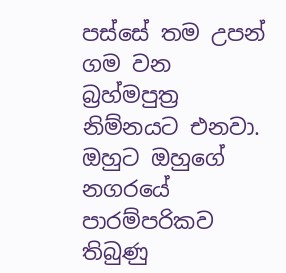පස්සේ තම උපන් ගම වන බ්‍රහ්මපුත්‍ර නිම්නයට එනවා. ඔහුට ඔහුගේ නගරයේ පාරම්පරිකව තිබුණු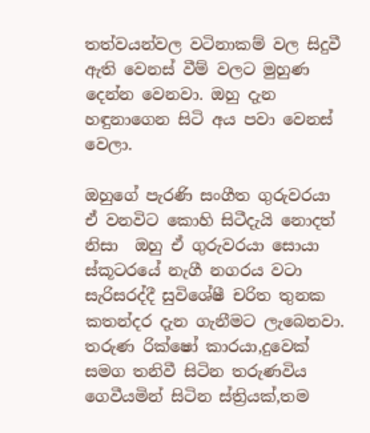තත්වයන්වල වටිනාකම් වල සිදුවී ඇති වෙනස් වීම් වලට මුහුණ දෙන්න වෙනවා. ඔහු දැන හඳුනාගෙන සිටි අය පවා වෙනස් වෙලා.

ඔහුගේ පැරණි සංගීත ගුරුවරයා ඒ වනවිට කොහි සිටීදැයි නොදත් නිසා  ඔහු ඒ ගුරුවරයා සොයා  ස්කූටරයේ නැගී නගරය වටා සැරිසරද්දී සුවිශේෂී චරිත තුනක කතන්දර දැන ගැනීමට ලැබෙනවා. තරුණ රික්ෂෝ කාරයා,දුවෙක් සමග තනිවී සිටින තරුණවිය ගෙවීයමින් සිටින ස්ත්‍රියක්,තම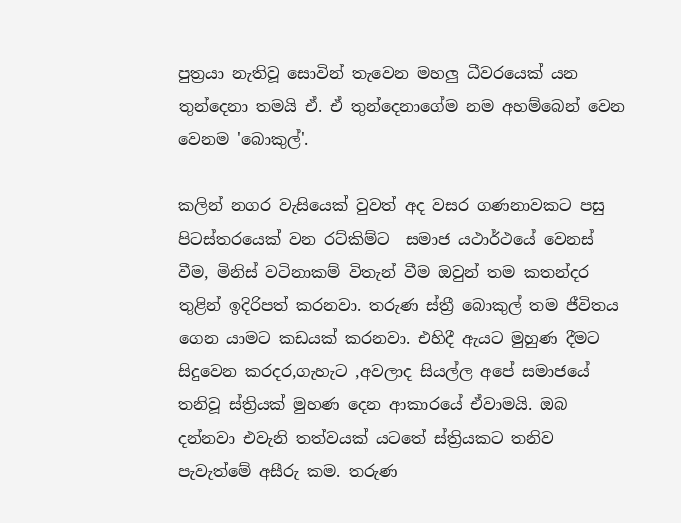පුත්‍රයා නැතිවූ සොවින් තැවෙන මහලු ධීවරයෙක් යන තුන්දෙනා තමයි ඒ. ඒ තුන්දෙනාගේම නම අහම්බෙන් වෙන වෙනම 'බොකුල්'.

කලින් නගර වැසියෙක් වුවත් අද වසර ගණනාවකට පසු පිටස්තරයෙක් වන රට්කිම්ට  සමාජ යථාර්ථයේ වෙනස් වීම, මිනිස් වටිනාකම් විතැන් වීම ඔවුන් තම කතන්දර තුළින් ඉදිරිපත් කරනවා. තරුණ ස්ත්‍රී බොකුල් තම ජීවිතය ගෙන යාමට කඩයක් කරනවා. එහිදී ඇයට මුහුණ දීමට සිදුවෙන කරදර,ගැහැට ,අවලාද සියල්ල අපේ සමාජයේ තනිවූ ස්ත්‍රියක් මුහණ දෙන ආකාරයේ ඒවාමයි. ඔබ දන්නවා එවැනි තත්වයක් යටතේ ස්ත්‍රියකට තනිව පැවැත්මේ අසීරු කම. තරුණ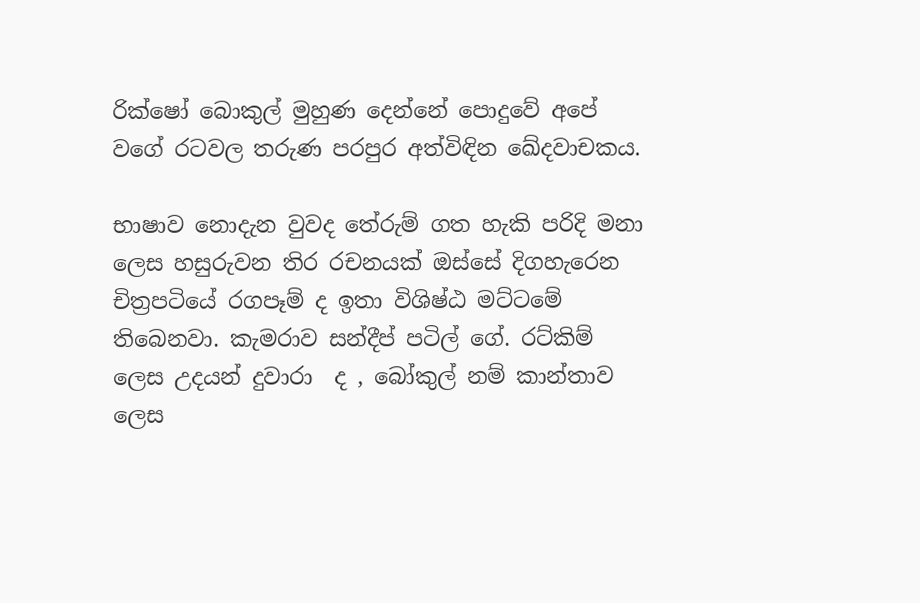රික්ෂෝ බොකුල් මුහුණ දෙන්නේ පොදුවේ අපේ වගේ රටවල තරුණ පරපුර අත්විඳින ඛේදවාචකය.

භාෂාව නොදැන වුවද තේරුම් ගත හැකි පරිදි මනා ලෙස හසුරුවන තිර රචනයක් ඔස්සේ දිගහැරෙන චිත්‍රපටියේ රගපෑම් ද ඉතා විශිෂ්ඨ මට්ටමේ තිබෙනවා. කැමරාව සන්දීප් පටිල් ගේ. රට්කිම් ලෙස උදයන් දුවාරා  ද , බෝකුල් නම් කාන්තාව ලෙස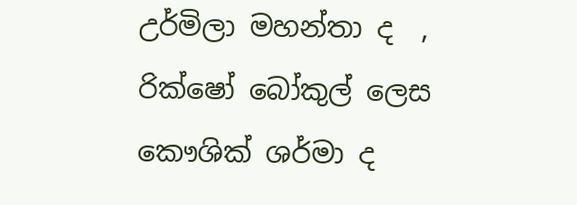උර්මිලා මහන්තා ද  , රික්ෂෝ බෝකුල් ලෙස කෞශික් ශර්මා ද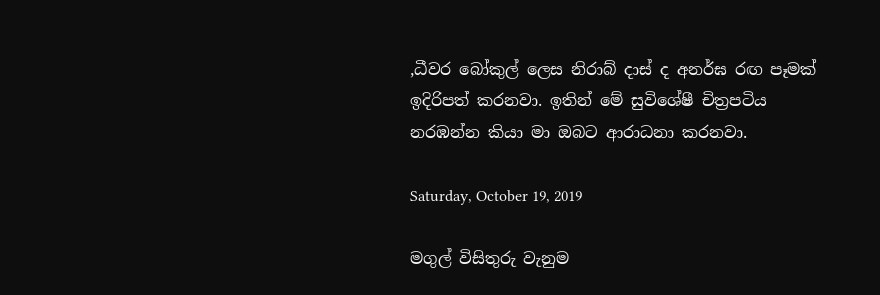,ධීවර බෝකුල් ලෙස නිරාබ් දාස් ද අනර්ඝ රඟ පෑමක් ඉදිරිපත් කරනවා. ඉතින් මේ සුවිශේෂී චිත්‍රපටිය නරඹන්න කියා මා ඔබට ආරාධනා කරනවා.

Saturday, October 19, 2019

මගුල් විසිතුරු වැනුම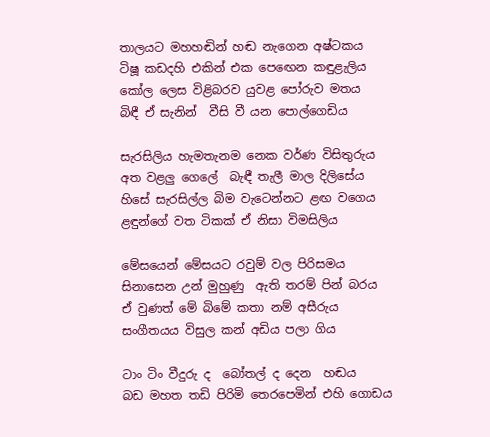තාලයට මහහඬින් හඬ නැගෙන අෂ්ටකය
ටිෂූ කඩදහි එකින් එක පෙඟෙන කඳුළැලිය
කෝල ලෙස විළිබරව යුවළ පෝරුව මතය
බිඳී ඒ සැනින්  වීසි වී යන පොල්ගෙඩිය

සැරසිලිය හැමතැනම නෙක වර්ණ විසිතුරුය
අත වළලු ගෙලේ  බැඳී තැලී මාල දිලිසේය
හිසේ සැරසිල්ල බිම වැටෙන්නට ළඟ වගෙය
ළඳුන්ගේ වත ටිකක් ඒ නිසා විමසිලිය

මේසයෙන් මේසයට රවුම් වල පිරිසමය
සිනාසෙන උන් මුහුණු  ඇති තරම් පින් බරය
ඒ වුණත් මේ බිමේ කතා නම් අසීරුය
සංගීතයය විසුල කන් අඩිය පලා ගිය

ටාං ටිං වීදුරු ද  බෝතල් ද දෙන  හඬය
බඩ මහත තඩි පිරිමි තෙරපෙමින් එහි ගොඩය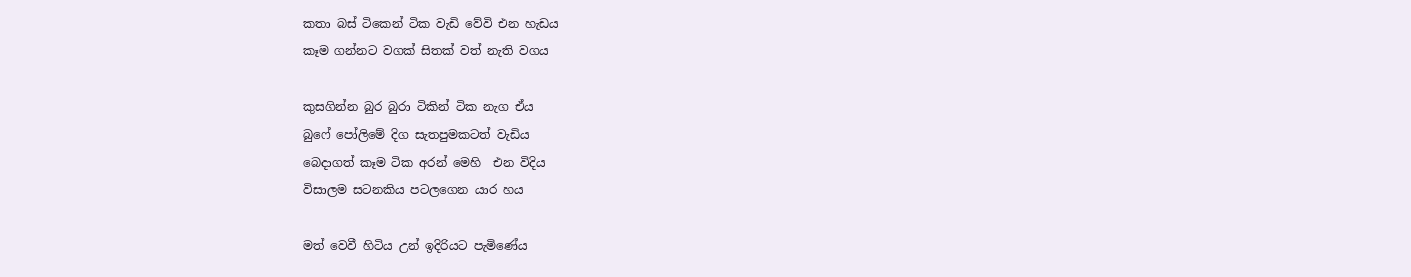කතා බස් ටිකෙන් ටික වැඩි වේවි එන හැඩය
කෑම ගන්නට වගක් සිතක් වත් නැති වගය

කුසගින්න බුර බුරා ටිකින් ටික නැග ඒය
බුෆේ පෝලිමේ දිග සැතපුමකටත් වැඩිය
බෙදාගත් කෑම ටික අරන් මෙහි  එන විදිය
විසාලම සටනකිය පටලගෙන යාර හය

මත් වෙවී හිටිය උන් ඉදිරියට පැමිණේය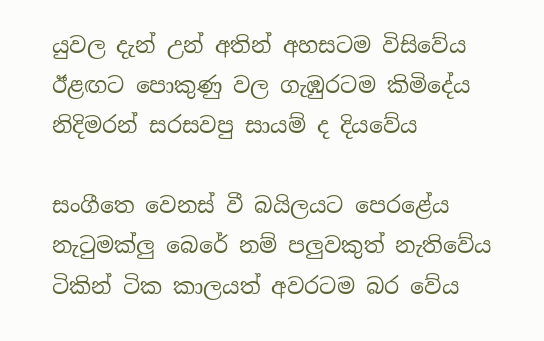යුවල දැන් උන් අතින් අහසටම විසිවේය
ඊළඟට පොකුණු වල ගැඹුරටම කිමිදේය
නිදිමරන් සරසවපු සායම් ද දියවේය

සංගීතෙ වෙනස් වී බයිලයට පෙරළේය
නැටුමක්ලු බෙරේ නම් පලුවකුත් නැතිවේය
ටිකින් ටික කාලයත් අවරටම බර වේය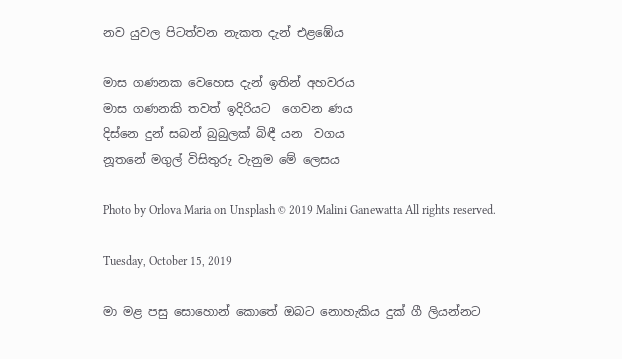නව යුවල පිටත්වන නැකත දැන් එළඹේය

මාස ගණනක වෙහෙස දැන් ඉතින් අහවරය
මාස ගණනකි තවත් ඉදිරියට  ගෙවන ණය
දිස්නෙ දුන් සබන් බුබුලක් බිඳී යන  වගය
නූතනේ මගුල් විසිතුරු වැනුම මේ ලෙසය

Photo by Orlova Maria on Unsplash © 2019 Malini Ganewatta All rights reserved.

Tuesday, October 15, 2019

මා මළ පසු සොහොන් කොතේ ඔබට නොහැකිය දුක් ගී ලියන්නට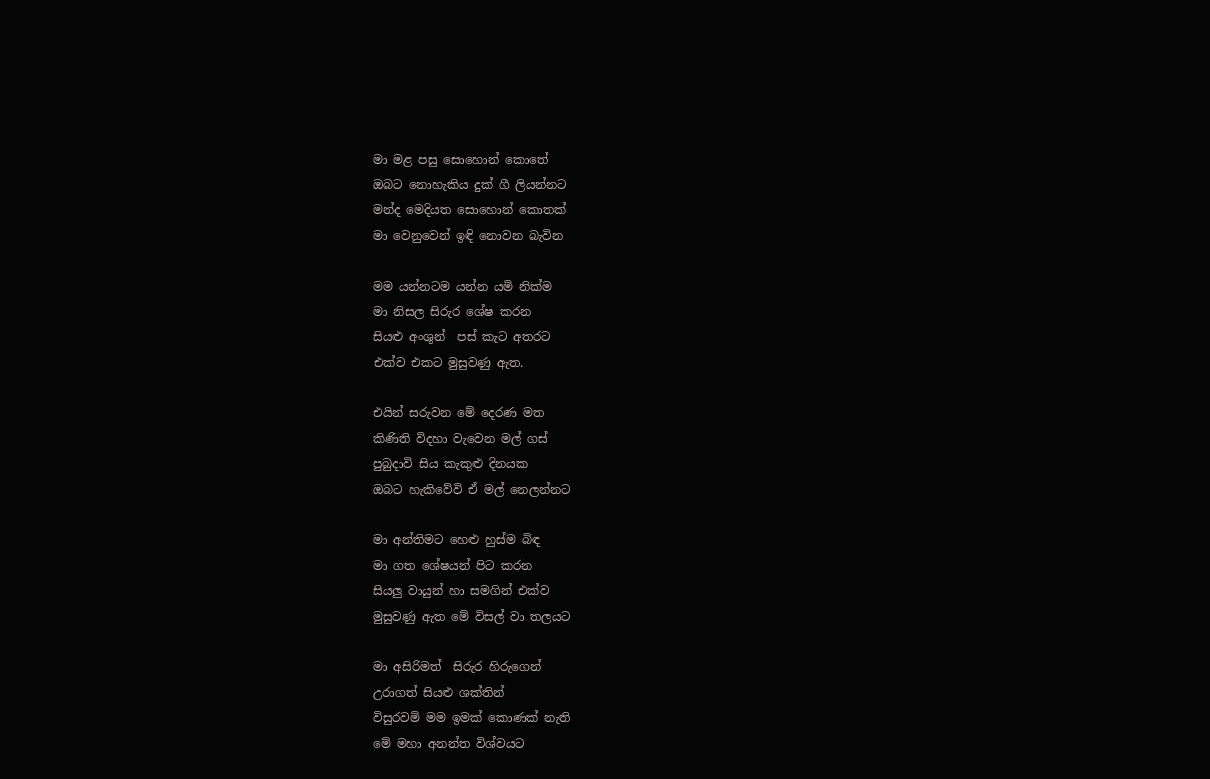මා මළ පසු සොහොන් කොතේ
ඔබට නොහැකිය දුක් ගී ලියන්නට
මන්ද මෙදියත සොහොන් කොතක්
මා වෙනුවෙන් ඉඳි නොවන බැවින

මම යන්නටම යන්න යමි නික්ම
මා නිසල සිරුර ශේෂ කරන
සියළු අංශුන්  පස් කැට අතරට
එක්ව එකට මුසුවණු ඇත.

එයින් සරුවන මේ දෙරණ මත
කිණිති විදහා වැවෙන මල් ගස්
පුබුදාවි සිය කැකුළු දිනයක
ඔබට හැකිවේවි ඒ මල් නෙලන්නට

මා අන්තිමට හෙළු හුස්ම බිඳ
මා ගත ශේෂයන් පිට කරන
සියලු වායුන් හා සමගින් එක්ව
මුසුවණු ඇත මේ විසල් වා තලයට

මා අසිරිමත්  සිරුර හිරුගෙන්
උරාගත් සියළු ශක්තින්
විසුරවමි මම ඉමක් කොණක් නැති
මේ මහා අනන්ත විශ්වයට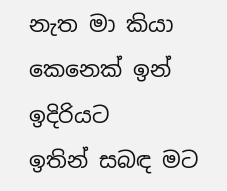නැත මා කියා කෙනෙක් ඉන් ඉදිරියට
ඉතින් සබඳ මට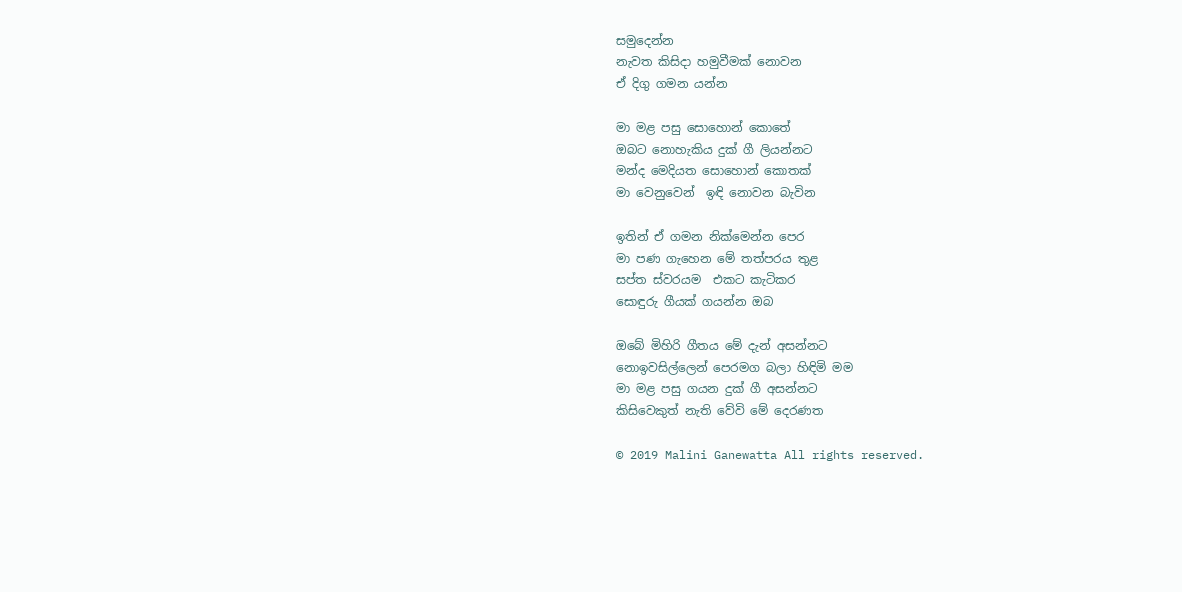සමුදෙන්න
නැවත කිසිදා හමුවීමක් නොවන
ඒ දිගු ගමන යන්න

මා මළ පසු සොහොන් කොතේ
ඔබට නොහැකිය දුක් ගී ලියන්නට
මන්ද මෙදියත සොහොන් කොතක්
මා වෙනුවෙන්  ඉඳි නොවන බැවින

ඉතින් ඒ ගමන නික්මෙන්න පෙර
මා පණ ගැහෙන මේ තත්පරය තුළ
සප්ත ස්වරයම  එකට කැටිකර
සොඳුරු ගීයක් ගයන්න ඔබ

ඔබේ මිහිරි ගීතය මේ දැන් අසන්නට
නොඉවසිල්ලෙන් පෙරමග බලා හිඳිමි මම
මා මළ පසු ගයන දුක් ගී අසන්නට
කිසිවෙකුත් නැති වේවි මේ දෙරණත

© 2019 Malini Ganewatta All rights reserved.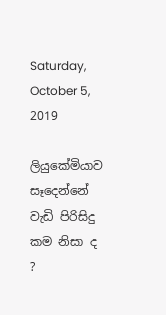Saturday, October 5, 2019

ලියුකේමියාව සෑදෙන්නේ වැඩි පිරිසිදු කම නිසා ද ?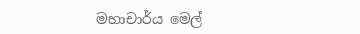මහාචාර්ය මෙල්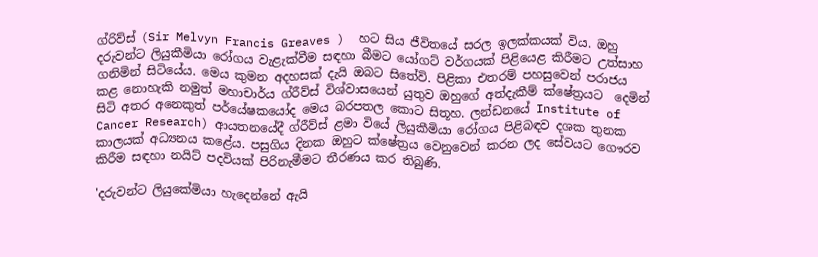ග්රිව්ස් (Sir Melvyn Francis Greaves )  හට සිය ජීවිතයේ සරල ඉලක්කයක් විය. ඔහු දරුවන්ට ලියුකීමියා රෝගය වැළැක්වීම සඳහා බීමට යෝගට් වර්ගයක් පිළියෙළ කිරීමට උත්සාහ ගනිමින් සිටියේය. මෙය කුමන අදහසක් දැයි ඔබට සිතේවි. පිළිකා එතරම් පහසුවෙන් පරාජය කළ නොහැකි නමුත් මහාචාර්ය ග්රීව්ස් විශ්වාසයෙන් යුතුව ඔහුගේ අත්දැකීම් ක්ෂේත්‍රයට  දෙමින් සිටි අතර අනෙකුත් පර්යේෂකයෝද මෙය බරපතල කොට සිතූහ. ලන්ඩනයේ Institute of Cancer Research) ආයතනයේදී ග්රීව්ස් ළමා වියේ ලියුකීමියා රෝගය පිළිබඳව දශක තුනක කාලයක් අධ්‍යනය කළේය. පසුගිය දිනක ඔහුට ක්ෂේත්‍රය වෙනුවෙන් කරන ලද සේවයට ගෞරව කිරීම සඳහා නයිට් පදවියක් පිරිනැමීමට තීරණය කර තිබුණි.

'දරුවන්ට ලියුකේමියා හැදෙන්නේ ඇයි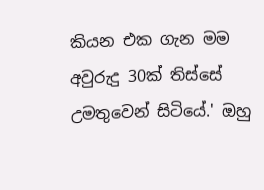කියන එක ගැන මම අවුරුදු 30ක් තිස්සේ උමතුවෙන් සිටියේ.' ඔහු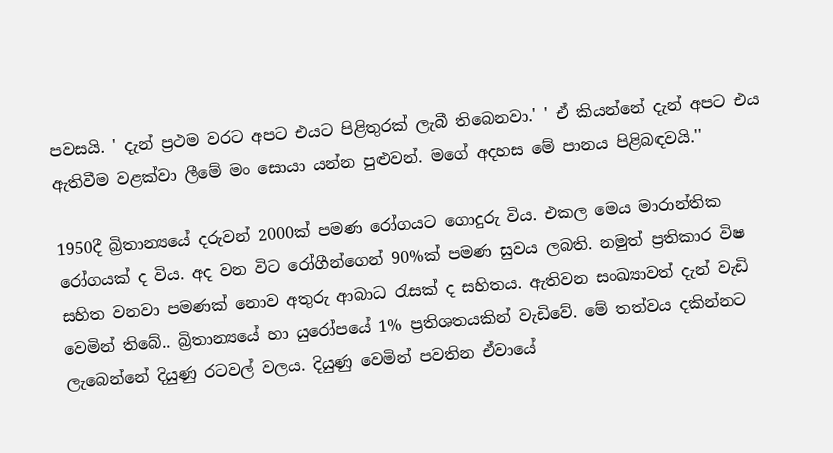පවසයි. ' දැන් ප්‍රථම වරට අපට එයට පිළිතුරක් ලැබී තිබෙනවා.' ' ඒ කියන්නේ දැන් අපට එය ඇතිවීම වළක්වා ලීමේ මං සොයා යන්න පුළුවන්. මගේ අදහස මේ පානය පිළිබඳවයි.''

1950දී බ්‍රිතාන්‍යයේ දරුවන් 2000ක් පමණ රෝගයට ගොදුරු විය. එකල මෙය මාරාන්තික රෝගයක් ද විය. අද වන විට රෝගීන්ගෙන් 90%ක් පමණ සුවය ලබති. නමුත් ප්‍රතිකාර විෂ සහිත වනවා පමණක් නොව අතුරු ආබාධ රැසක් ද සහිතය. ඇතිවන සංඛ්‍යාවත් දැන් වැඩි වෙමින් තිබේ.. බ්‍රිතාන්‍යයේ හා යුරෝපයේ 1% ප්‍රතිශතයකින් වැඩිවේ. මේ තත්වය දකින්නට ලැබෙන්නේ දියුණු රටවල් වලය. දියුණු වෙමින් පවතින ඒවායේ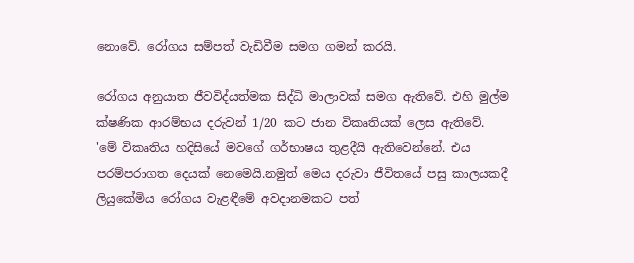නොවේ. රෝගය සම්පත් වැඩිවීම සමග ගමන් කරයි.

රෝගය අනුයාත ජීවවිද්යත්මක සිද්ධි මාලාවක් සමග ඇතිවේ. එහි මුල්ම ක්ෂණික ආරම්භය දරුවන් 1/20 කට ජාන විකෘතියක් ලෙස ඇතිවේ. 'මේ විකෘතිය හදිසියේ මවගේ ගර්භාෂය තුළදීයි ඇතිවෙන්නේ. එය පරම්පරාගත දෙයක් නෙමෙයි.නමුත් මෙය දරුවා ජීවිතයේ පසු කාලයකදී ලියුකේමිය රෝගය වැළඳීමේ අවදානමකට පත්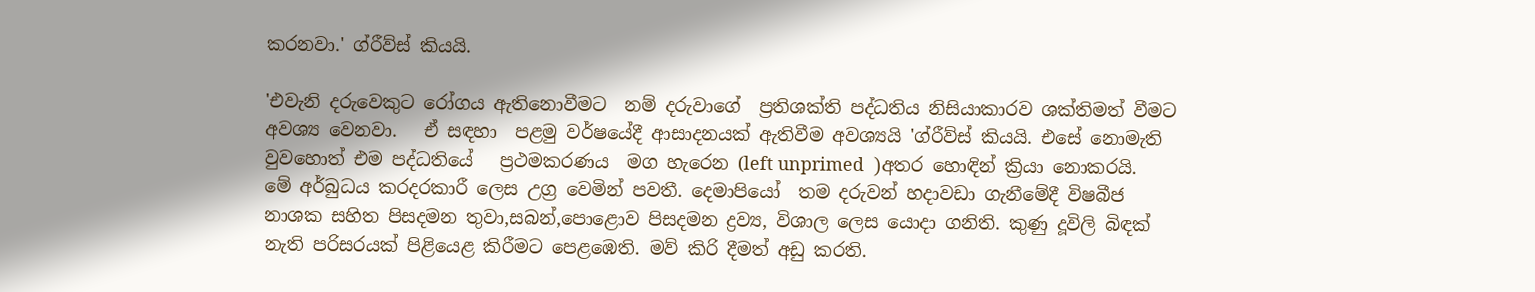කරනවා.' ග්රීව්ස් කියයි.

'එවැනි දරුවෙකුට රෝගය ඇතිනොවීමට  නම් දරුවාගේ  ප්‍රතිශක්ති පද්ධතිය නිසියාකාරව ශක්තිමත් වීමට අවශ්‍ය වෙනවා.   ඒ සඳහා  පළමු වර්ෂයේදී ආසාදනයක් ඇතිවීම අවශ්‍යයි 'ග්රීව්ස් කියයි. එසේ නොමැති වුවහොත් එම පද්ධතියේ   ප්‍රථමකරණය  මග හැරෙන (left unprimed  )අතර හොඳින් ක්‍රියා නොකරයි. මේ අර්බුධය කරදරකාරී ලෙස උග්‍ර වෙමින් පවතී. දෙමාපියෝ  තම දරුවන් හදාවඩා ගැනීමේදී විෂබීජ නාශක සහිත පිසදමන තුවා,සබන්,පොළොව පිසදමන ද්‍රව්‍ය, විශාල ලෙස යොදා ගනිති. කුණු දූවිලි බිඳක් නැති පරිසරයක් පිළියෙළ කිරීමට පෙළඹෙති. මව් කිරි දීමත් අඩු කරති.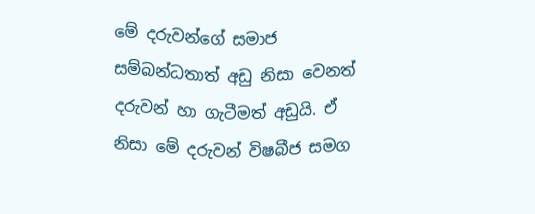මේ දරුවන්ගේ සමාජ සම්බන්ධතාත් අඩු නිසා වෙනත් දරුවන් හා ගැටීමත් අඩුයි. ඒ නිසා මේ දරුවන් විෂබීජ සමග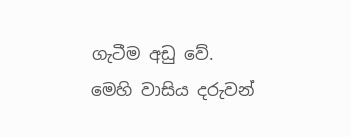ගැටීම අඩු වේ. මෙහි වාසිය දරුවන්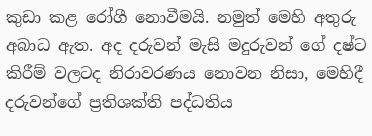කුඩා කළ රෝගී නොවීමයි. නමුත් මෙහි අතුරු අබාධ ඇත. අද දරුවන් මැසි මදුරුවන් ගේ දෂ්ට කිරීම් වලටද නිරාවරණය නොවන නිසා, මෙහිදී දරුවන්ගේ ප්‍රතිශක්ති පද්ධතිය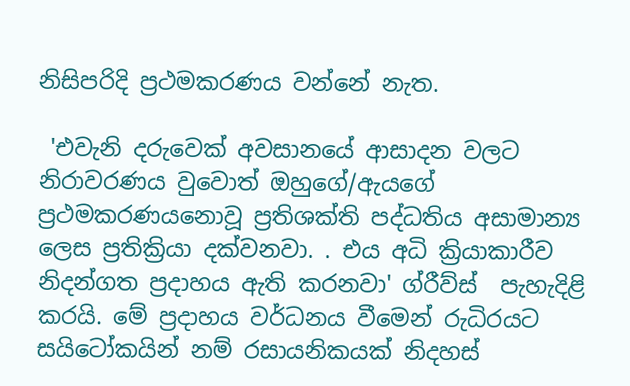නිසිපරිදි ප්‍රථමකරණය වන්නේ නැත.

 'එවැනි දරුවෙක් අවසානයේ ආසාදන වලට නිරාවරණය වුවොත් ඔහුගේ/ඇයගේ ප්‍රථමකරණයනොවූ ප්‍රතිශක්ති පද්ධතිය අසාමාන්‍ය ලෙස ප්‍රතික්‍රියා දක්වනවා. . එය අධි ක්‍රියාකාරීව නිදන්ගත ප්‍රදාහය ඇති කරනවා' ග්රීව්ස්  පැහැදිළි කරයි. මේ ප්‍රදාහය වර්ධනය වීමෙන් රුධිරයට සයිටෝකයින් නම් රසායනිකයක් නිදහස්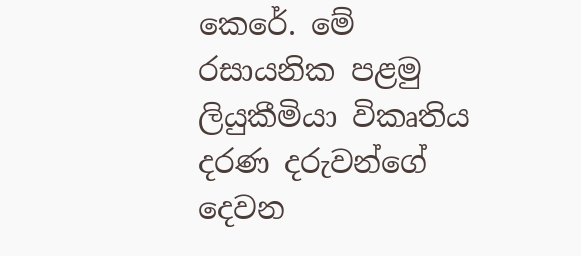කෙරේ. මේ රසායනික පළමු ලියුකීමියා විකෘතිය දරණ දරුවන්ගේ දෙවන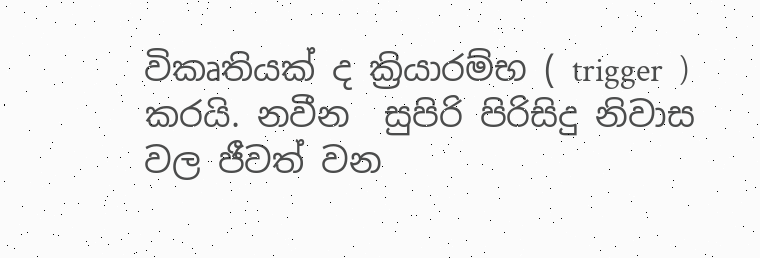විකෘතියක් ද ක්‍රියාරම්භ ( trigger  ) කරයි. නවීන  සුපිරි පිරිසිදු නිවාස වල ජීවත් වන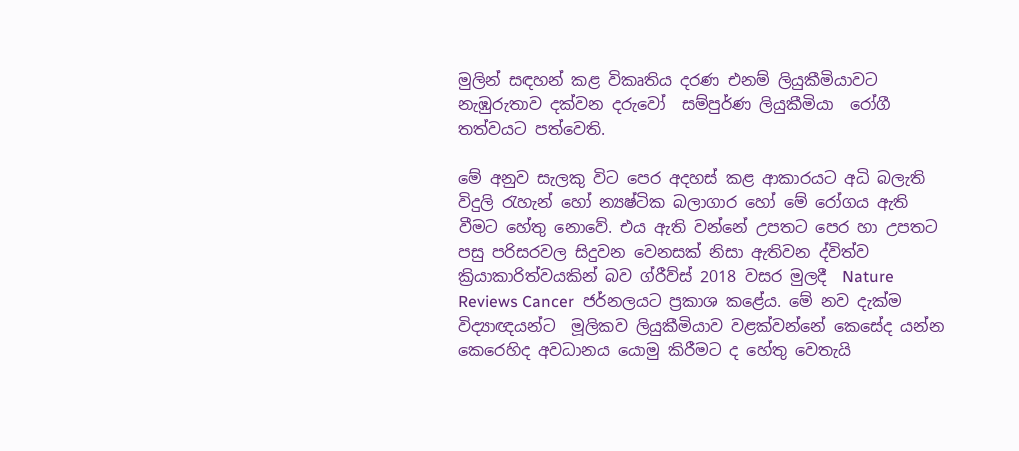මුලින් සඳහන් කළ විකෘතිය දරණ එනම් ලියුකීමියාවට නැඹුරුතාව දක්වන දරුවෝ  සම්පුර්ණ ලියුකීමියා  රෝගී තත්වයට පත්වෙති.

මේ අනුව සැලකු විට පෙර අදහස් කළ ආකාරයට අධි බලැති විදුලි රැහැන් හෝ න්‍යෂ්ටික බලාගාර හෝ මේ රෝගය ඇති වීමට හේතු නොවේ. එය ඇති වන්නේ උපතට පෙර හා උපතට පසු පරිසරවල සිදුවන වෙනසක් නිසා ඇතිවන ද්විත්ව ක්‍රියාකාරිත්වයකින් බව ග්රීව්ස් 2018 වසර මුලදී  Nature Reviews Cancer  ජර්නලයට ප්‍රකාශ කළේය. මේ නව දැක්ම විද්‍යාඥයන්ට  මූලිකව ලියුකීමියාව වළක්වන්නේ කෙසේද යන්න කෙරෙහිද අවධානය යොමු කිරීමට ද හේතු වෙතැයි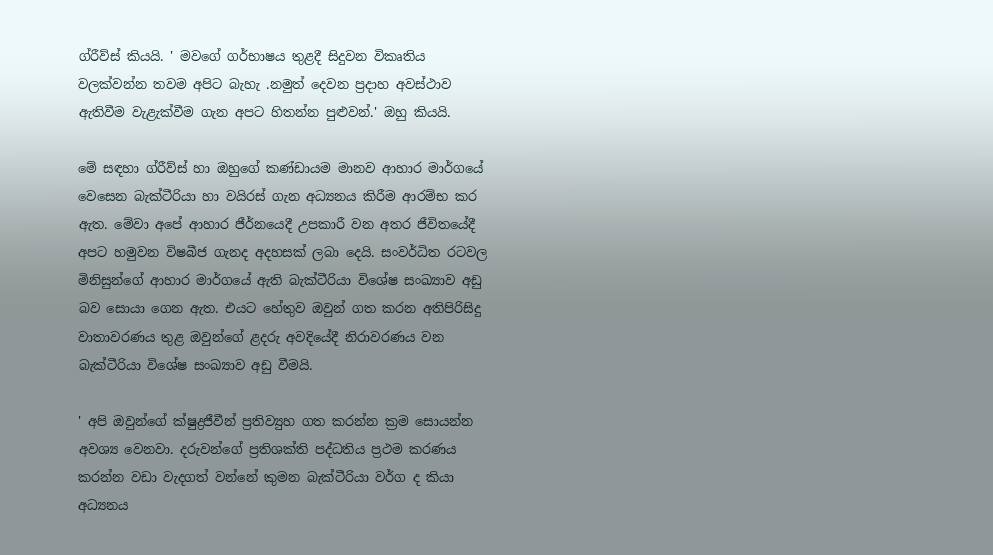ග්රීව්ස් කියයි. ' මවගේ ගර්භාෂය තුළදී සිදුවන විකෘතිය වලක්වන්න තවම අපිට බැහැ .නමුත් දෙවන ප්‍රදාහ අවස්ථාව ඇතිවීම වැළැක්වීම ගැන අපට හිතන්න පුළුවන්.' ඔහු කියයි.

මේ සඳහා ග්රීව්ස් හා ඔහුගේ කණ්ඩායම මානව ආහාර මාර්ගයේ වෙසෙන බැක්ටීරියා හා වයිරස් ගැන අධ්‍යනය කිරීම ආරම්භ කර ඇත. මේවා අපේ ආහාර ජීර්නයෙදී උපකාරී වන අතර ජීවිතයේදී අපට හමුවන විෂබීජ ගැනද අදහසක් ලබා දෙයි. සංවර්ධිත රටවල මිනිසුන්ගේ ආහාර මාර්ගයේ ඇති බැක්ටීරියා විශේෂ සංඛ්‍යාව අඩු බව සොයා ගෙන ඇත. එයට හේතුව ඔවුන් ගත කරන අතිපිරිසිදු වාතාවරණය තුළ ඔවුන්ගේ ළදරු අවදියේදී නිරාවරණය වන බැක්ටීරියා විශේෂ සංඛ්‍යාව අඩු වීමයි.

' අපි ඔවුන්ගේ ක්ෂුද්‍රජීවීන් ප්‍රතිව්‍යුහ ගත කරන්න ක්‍රම සොයන්න අවශ්‍ය වෙනවා. දරුවන්ගේ ප්‍රතිශක්ති පද්ධතිය ප්‍රථම කරණය කරන්න වඩා වැදගත් වන්නේ කුමන බැක්ටීරියා වර්ග ද කියා අධ්‍යනය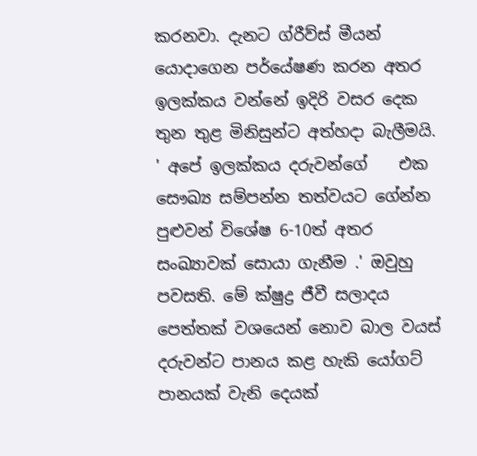කරනවා. දැනට ග්රීව්ස් මීයන් යොදාගෙන පර්යේෂණ කරන අතර ඉලක්කය වන්නේ ඉදිරි වසර දෙක තුන තුළ මිනිසුන්ට අත්හදා බැලීමයි. ' අපේ ඉලක්කය දරුවන්ගේ    එක සෞඛ්‍ය සම්පන්න තත්වයට ගේන්න පුළුවන් විශේෂ 6-10ත් අතර සංඛ්‍යාවක් සොයා ගැනීම .' ඔවුහු පවසති. මේ ක්ෂුද්‍ර ජීවී සලාදය පෙත්තක් වශයෙන් නොව බාල වයස් දරුවන්ට පානය කළ හැකි යෝගට් පානයක් වැනි දෙයක්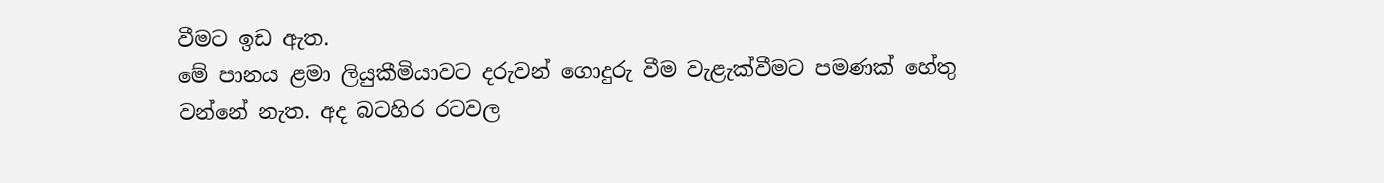වීමට ඉඩ ඇත.
මේ පානය ළමා ලියුකීමියාවට දරුවන් ගොදුරු වීම වැළැක්වීමට පමණක් හේතු වන්නේ නැත. අද බටහිර රටවල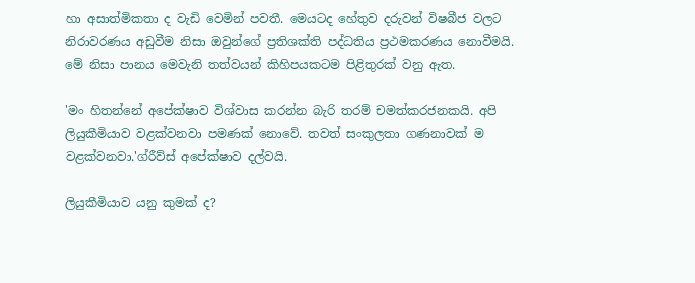හා අසාත්මිකතා ද වැඩි වෙමින් පවතී. මෙයටද හේතුව දරුවන් විෂබීජ වලට නිරාවරණය අඩුවීම නිසා ඔවුන්ගේ ප්‍රතිශක්ති පද්ධතිය ප්‍රථමකරණය නොවීමයි. මේ නිසා පානය මෙවැනි තත්වයන් කිහිපයකටම පිළිතුරක් වනු ඇත.

'මං හිතන්නේ අපේක්ෂාව විශ්වාස කරන්න බැරි තරම් චමත්කරජනකයි. අපි ලියුකීමියාව වළක්වනවා පමණක් නොවේ. තවත් සංකුලතා ගණනාවක් ම වළක්වනවා.'ග්රීව්ස් අපේක්ෂාව දල්වයි.

ලියුකීමියාව යනු කුමක් ද?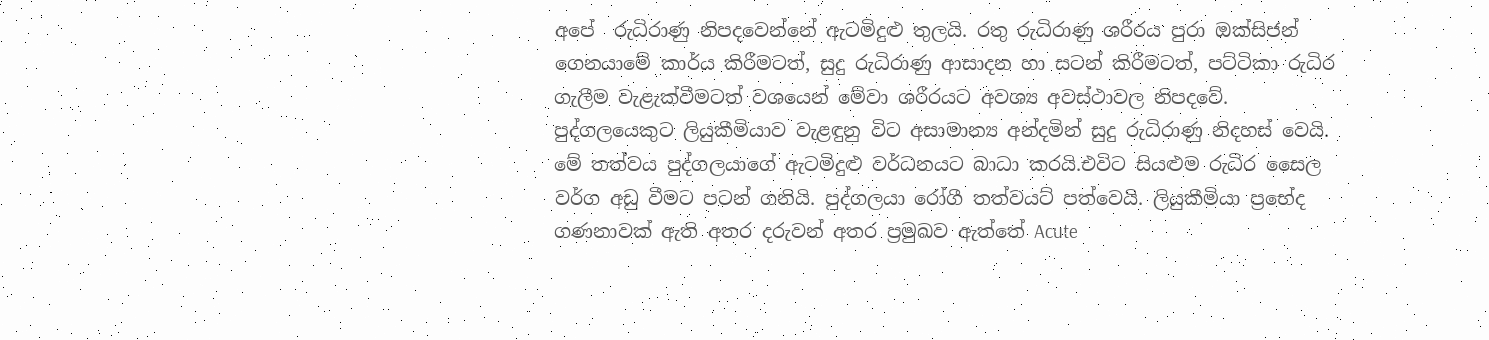අපේ  රුධිරාණු නිපදවෙන්නේ ඇටමිදුළු තුලයි. රතු රුධිරාණු ශරීරය පුරා ඔක්සිජන් ගෙනයාමේ කාර්ය කිරීමටත්, සුදු රුධිරාණු ආසාදන හා සටන් කිරීමටත්, පට්ටිකා රුධිර ගැලීම වැළැක්වීමටත් වශයෙන් මේවා ශරීරයට අවශ්‍ය අවස්ථාවල නිපදවේ. පුද්ගලයෙකුට ලියුකීමියාව වැළඳුනු විට අසාමාන්‍ය අන්දමින් සුදු රුධිරාණු නිදහස් වෙයි. මේ තත්වය පුද්ගලයාගේ ඇටමිදුළු වර්ධනයට බාධා කරයි.එවිට සියළුම රුධිර සෛල වර්ග අඩු වීමට පටන් ගනියි. පුද්ගලයා රෝගී තත්වයට් පත්වෙයි. ලියුකීමියා ප්‍රභේද ගණනාවක් ඇති අතර දරුවන් අතර ප්‍රමුඛව ඇත්තේ Acute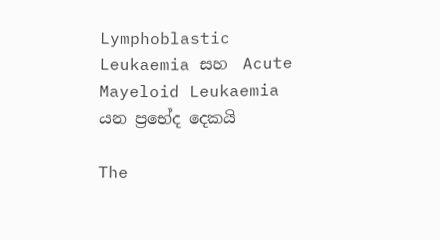Lymphoblastic Leukaemia සහ  Acute Mayeloid Leukaemia යන ප්‍රභේද දෙකයි

The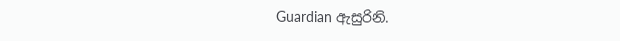Guardian ඇසුරිනි.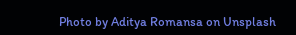Photo by Aditya Romansa on Unsplash